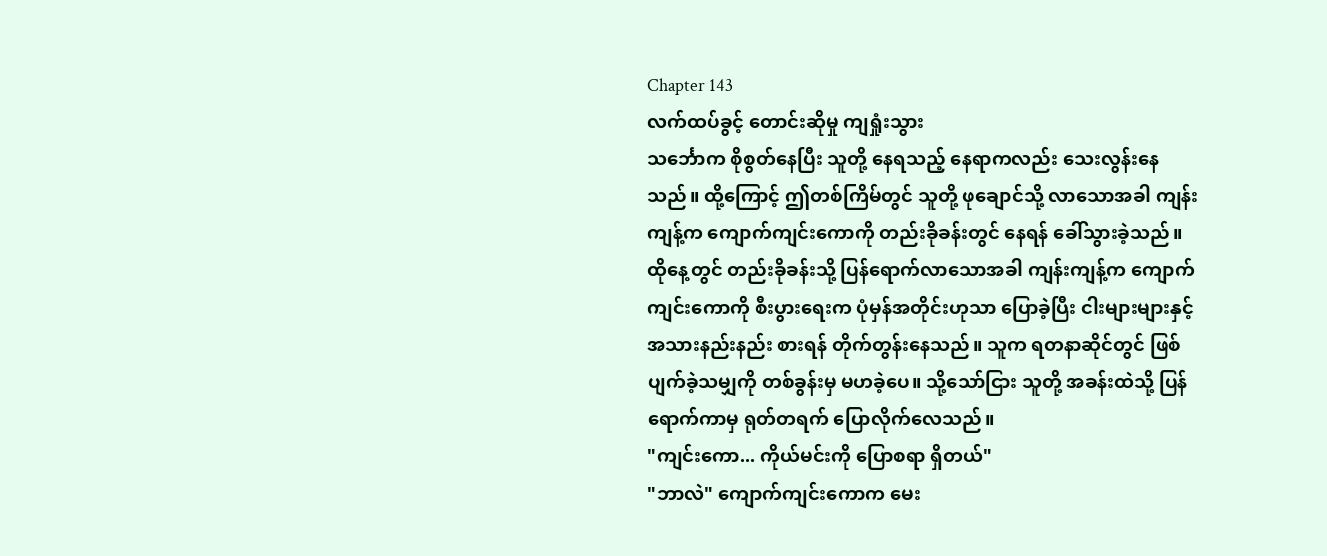Chapter 143
လက်ထပ်ခွင့် တောင်းဆိုမှု ကျရှုံးသွား
သင်္ဘောက စိုစွတ်နေပြီး သူတို့ နေရသည့် နေရာကလည်း သေးလွန်းနေသည်။ ထို့ကြောင့် ဤတစ်ကြိမ်တွင် သူတို့ ဖုချောင်သို့ လာသောအခါ ကျန်းကျန့်က ကျောက်ကျင်းကောကို တည်းခိုခန်းတွင် နေရန် ခေါ်သွားခဲ့သည်။
ထိုနေ့တွင် တည်းခိုခန်းသို့ ပြန်ရောက်လာသောအခါ ကျန်းကျန့်က ကျောက်ကျင်းကောကို စီးပွားရေးက ပုံမှန်အတိုင်းဟုသာ ပြောခဲ့ပြီး ငါးများများနှင့် အသားနည်းနည်း စားရန် တိုက်တွန်းနေသည်။ သူက ရတနာဆိုင်တွင် ဖြစ်ပျက်ခဲ့သမျှကို တစ်ခွန်းမှ မဟခဲ့ပေ။ သို့သော်ငြား သူတို့ အခန်းထဲသို့ ပြန်ရောက်ကာမှ ရုတ်တရက် ပြောလိုက်လေသည်။
"ကျင်းကော... ကိုယ်မင်းကို ပြောစရာ ရှိတယ်"
"ဘာလဲ" ကျောက်ကျင်းကောက မေး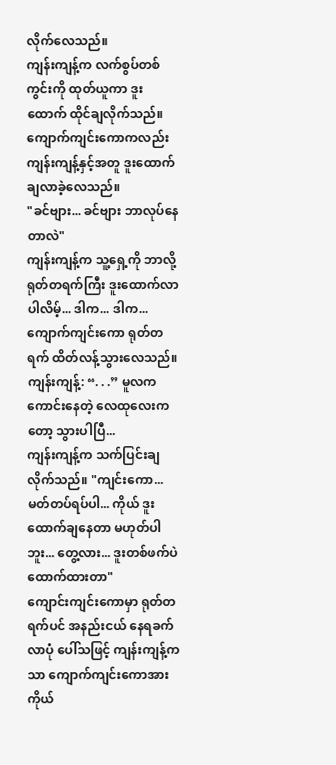လိုက်လေသည်။
ကျန်းကျန့်က လက်စွပ်တစ်ကွင်းကို ထုတ်ယူကာ ဒူးထောက် ထိုင်ချလိုက်သည်။
ကျောက်ကျင်းကောကလည်း ကျန်းကျန့်နှင့်အတူ ဒူးထောက်ချလာခဲ့လေသည်။
"ခင်ဗျား... ခင်ဗျား ဘာလုပ်နေတာလဲ"
ကျန်းကျန့်က သူ့ရှေ့ကို ဘာလို့ ရုတ်တရက်ကြီး ဒူးထောက်လာပါလိမ့်... ဒါက... ဒါက... ကျောက်ကျင်းကော ရုတ်တရက် ထိတ်လန့်သွားလေသည်။
ကျန်းကျန့်: “. . .” မူလက ကောင်းနေတဲ့ လေထုလေးကတော့ သွားပါပြီ...
ကျန်းကျန့်က သက်ပြင်းချလိုက်သည်။ "ကျင်းကော... မတ်တပ်ရပ်ပါ... ကိုယ် ဒူးထောက်ချနေတာ မဟုတ်ပါဘူး... တွေ့လား... ဒူးတစ်ဖက်ပဲ ထောက်ထားတာ"
ကျောင်းကျင်းကောမှာ ရုတ်တရက်ပင် အနည်းငယ် နေရခက်လာပုံ ပေါ်သဖြင့် ကျန်းကျန့်ကသာ ကျောက်ကျင်းကောအား ကိုယ်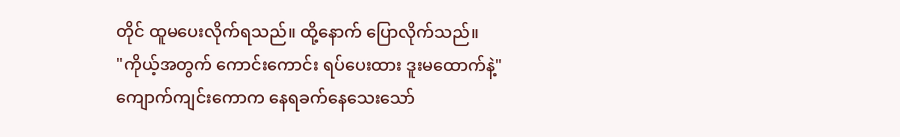တိုင် ထူမပေးလိုက်ရသည်။ ထို့နောက် ပြောလိုက်သည်။
"ကိုယ့်အတွက် ကောင်းကောင်း ရပ်ပေးထား ဒူးမထောက်နဲ့"
ကျောက်ကျင်းကောက နေရခက်နေသေးသော်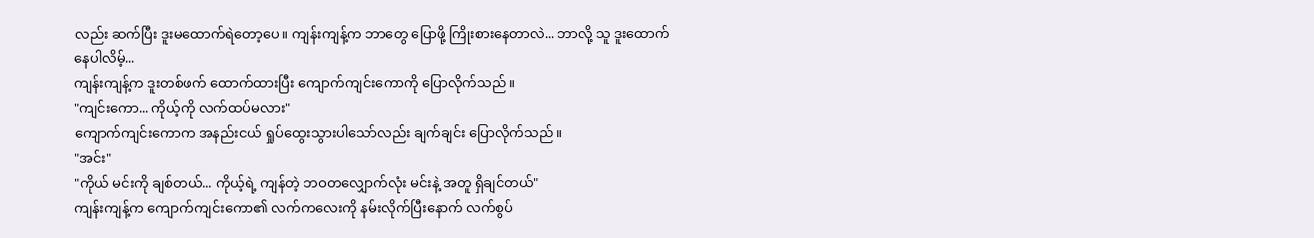လည်း ဆက်ပြီး ဒူးမထောက်ရဲတော့ပေ။ ကျန်းကျန့်က ဘာတွေ ပြောဖို့ ကြိုးစားနေတာလဲ... ဘာလို့ သူ ဒူးထောက်နေပါလိမ့်...
ကျန်းကျန့်က ဒူးတစ်ဖက် ထောက်ထားပြီး ကျောက်ကျင်းကောကို ပြောလိုက်သည်။
"ကျင်းကော... ကိုယ့်ကို လက်ထပ်မလား"
ကျောက်ကျင်းကောက အနည်းငယ် ရှုပ်ထွေးသွားပါသော်လည်း ချက်ချင်း ပြောလိုက်သည်။
"အင်း"
"ကိုယ် မင်းကို ချစ်တယ်... ကိုယ့်ရဲ့ ကျန်တဲ့ ဘဝတလျှောက်လုံး မင်းနဲ့ အတူ ရှိချင်တယ်"
ကျန်းကျန့်က ကျောက်ကျင်းကော၏ လက်ကလေးကို နမ်းလိုက်ပြီးနောက် လက်စွပ်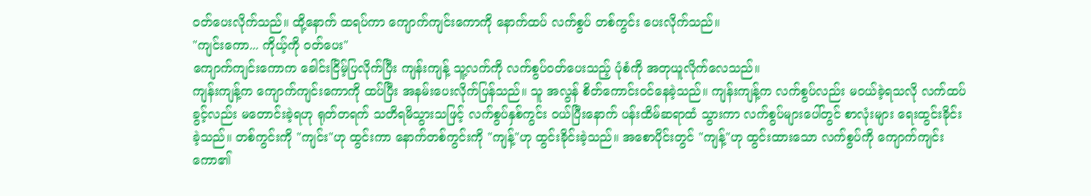ဝတ်ပေးလိုက်သည်။ ထို့နောက် ထရပ်ကာ ကျောက်ကျင်းကောကို နောက်ထပ် လက်စွပ် တစ်ကွင်း ပေးလိုက်သည်။
"ကျင်းကော... ကိုယ့်ကို ဝတ်ပေး"
ကျောက်ကျင်းကောက ခေါင်းငြိမ့်ပြလိုက်ပြီး ကျန်းကျန့် သူ့လက်ကို လက်စွပ်ဝတ်ပေးသည့် ပုံစံကို အတုယူလိုက်လေသည်။
ကျန်းကျန့်က ကျောက်ကျင်းကောကို ထပ်ပြီး အနမ်းပေးလိုက်ပြန်သည်။ သူ အလွန် စိတ်ကောင်းဝင်နေခဲ့သည်။ ကျန်းကျန့်က လက်စွပ်လည်း မဝယ်ခဲ့ရသလို လက်ထပ်ခွင့်လည်း မတောင်းခဲ့ရဟု ရုတ်တရက် သတိရမိသွားသဖြင့် လက်စွပ်နှစ်ကွင်း ဝယ်ပြီးနောက် ပန်းထိမ်ဆရာထံ သွားကာ လက်စွပ်များပေါ်တွင် စာလုံးများ ရေးထွင်းခိုင်းခဲ့သည်။ တစ်ကွင်းကို "ကျင်း"ဟု ထွင်းကာ နောက်တစ်ကွင်းကို "ကျန့်"ဟု ထွင်းခိုင်းခဲ့သည်။ အစောပိုင်းတွင် "ကျန့်"ဟု ထွင်းထားသော လက်စွပ်ကို ကျောက်ကျင်းကော၏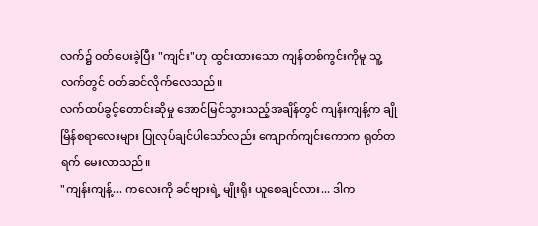လက်၌ ဝတ်ပေးခဲ့ပြီး "ကျင်း"ဟု ထွင်းထားသော ကျန်တစ်ကွင်းကိုမူ သူ့လက်တွင် ဝတ်ဆင်လိုက်လေသည်။
လက်ထပ်ခွင့်တောင်းဆိုမှု အောင်မြင်သွားသည့်အချိန်တွင် ကျန်းကျန့်က ချိုမြိန်စရာလေးများ ပြုလုပ်ချင်ပါသော်လည်း ကျောက်ကျင်းကောက ရုတ်တရက် မေးလာသည်။
"ကျန်းကျန့်... ကလေးကို ခင်ဗျားရဲ့ မျိုးရိုး ယူစေချင်လား... ဒါက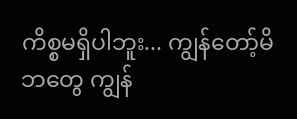ကိစ္စမရှိပါဘူး... ကျွန်တော့်မိဘတွေ ကျွန်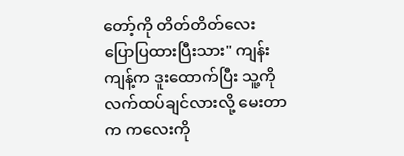တော့်ကို တိတ်တိတ်လေး ပြောပြထားပြီးသား" ကျန်းကျန့်က ဒူးထောက်ပြီး သူ့ကို လက်ထပ်ချင်လားလို့ မေးတာက ကလေးကို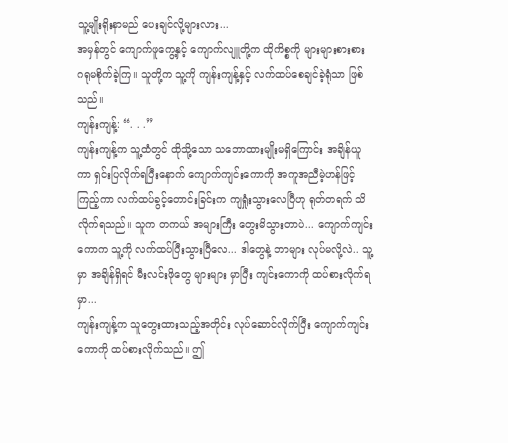သူ့မျိုးရိုးနာမည် ပေးချင်လို့များလား...
အမှန်တွင် ကျောက်ဖူကွေ့နှင့် ကျောက်လျူတို့က ထိုကိစ္စကို များများစားစား ဂရုမစိုက်ခဲ့ကြ။ သူတို့က သူ့ကို ကျန်းကျန့်နှင့် လက်ထပ်စေချင်ခဲ့ရုံသာ ဖြစ်သည်။
ကျန်းကျန့်: “. . .”
ကျန်းကျန့်က သူ့ထံတွင် ထိုသို့သော သဘောထားမျိုးမရှိကြောင်း အချိန်ယူကာ ရှင်းပြလိုက်ရပြီးနောက် ကျောက်ကျင်းကောကို အကူအညီမဲ့ဟန်ဖြင့် ကြည့်ကာ လက်ထပ်ခွင့်တောင်းခြင်းက ကျရှုံးသွားလေပြီဟု ရုတ်တရက် သိလိုက်ရသည်။ သူက တကယ် အများကြီး တွေးမိသွားတာပဲ... ကျောက်ကျင်းကောက သူ့ကို လက်ထပ်ပြီးသွားပြီလေ... ဒါတွေနဲ့ ဘာများ လုပ်မလို့လဲ.. သူ့မှာ အချိန်ရှိရင် မီးလင်းဖိုတွေ များများ မှာပြီး ကျင်းကောကို ထပ်စားလိုက်ရမှာ...
ကျန်းကျန့်က သူတွေးထားသည့်အတိုင်း လုပ်ဆောင်လိုက်ပြီး ကျောက်ကျင်းကောကို ထပ်စားလိုက်သည်။ ဤ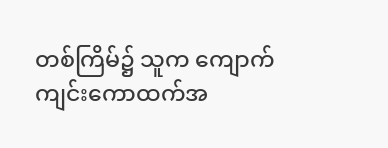တစ်ကြိမ်၌ သူက ကျောက်ကျင်းကောထက်အ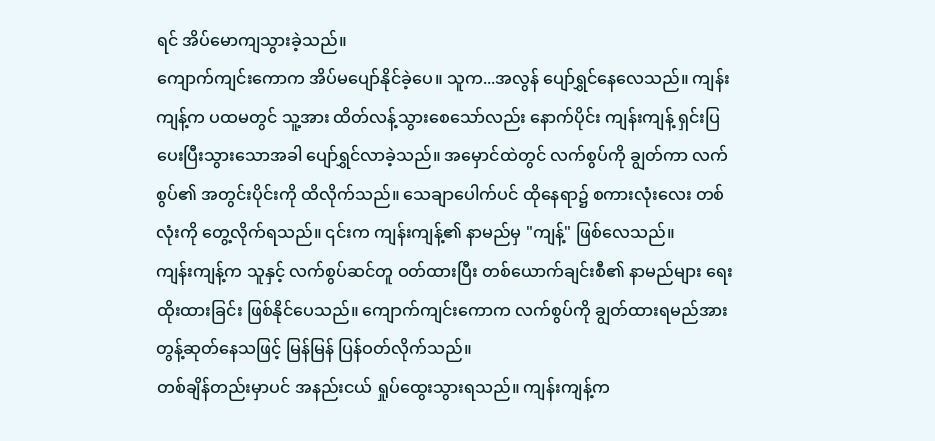ရင် အိပ်မောကျသွားခဲ့သည်။
ကျောက်ကျင်းကောက အိပ်မပျော်နိုင်ခဲ့ပေ။ သူက...အလွန် ပျော်ရွှင်နေလေသည်။ ကျန်းကျန့်က ပထမတွင် သူ့အား ထိတ်လန့်သွားစေသော်လည်း နောက်ပိုင်း ကျန်းကျန့် ရှင်းပြပေးပြီးသွားသောအခါ ပျော်ရွှင်လာခဲ့သည်။ အမှောင်ထဲတွင် လက်စွပ်ကို ချွတ်ကာ လက်စွပ်၏ အတွင်းပိုင်းကို ထိလိုက်သည်။ သေချာပေါက်ပင် ထိုနေရာ၌ စကားလုံးလေး တစ်လုံးကို တွေ့လိုက်ရသည်။ ၎င်းက ကျန်းကျန့်၏ နာမည်မှ "ကျန့်" ဖြစ်လေသည်။
ကျန်းကျန့်က သူနှင့် လက်စွပ်ဆင်တူ ဝတ်ထားပြီး တစ်ယောက်ချင်းစီ၏ နာမည်များ ရေးထိုးထားခြင်း ဖြစ်နိုင်ပေသည်။ ကျောက်ကျင်းကောက လက်စွပ်ကို ချွတ်ထားရမည်အား တွန့်ဆုတ်နေသဖြင့် မြန်မြန် ပြန်ဝတ်လိုက်သည်။
တစ်ချိန်တည်းမှာပင် အနည်းငယ် ရှုပ်ထွေးသွားရသည်။ ကျန်းကျန့်က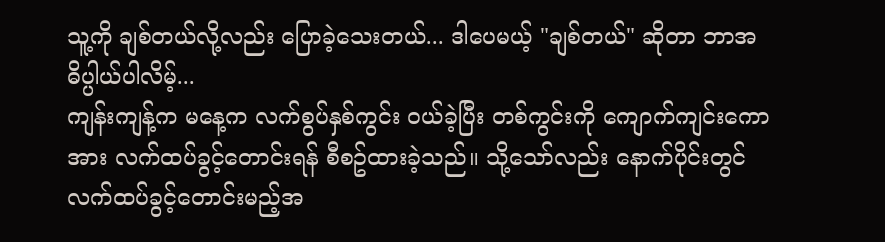သူ့ကို ချစ်တယ်လို့လည်း ပြောခဲ့သေးတယ်... ဒါပေမယ့် "ချစ်တယ်" ဆိုတာ ဘာအဓိပ္ပါယ်ပါလိမ့်...
ကျန်းကျန့်က မနေ့က လက်စွပ်နှစ်ကွင်း ဝယ်ခဲ့ပြီး တစ်ကွင်းကို ကျောက်ကျင်းကောအား လက်ထပ်ခွင့်တောင်းရန် စီစဥ်ထားခဲ့သည်။ သို့သော်လည်း နောက်ပိုင်းတွင် လက်ထပ်ခွင့်တောင်းမည့်အ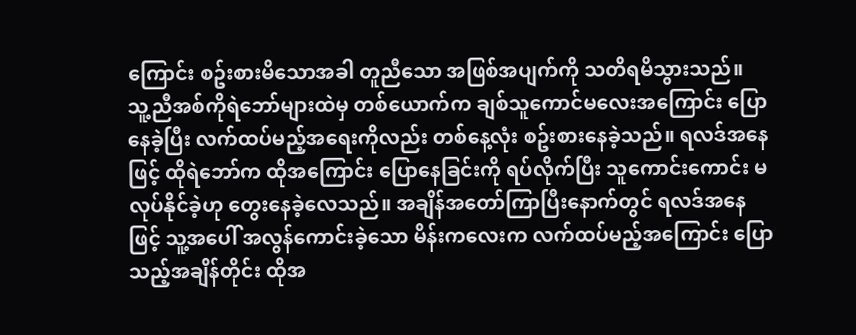ကြောင်း စဥ်းစားမိသောအခါ တူညီသော အဖြစ်အပျက်ကို သတိရမိသွားသည်။
သူ့ညီအစ်ကိုရဲဘော်များထဲမှ တစ်ယောက်က ချစ်သူကောင်မလေးအကြောင်း ပြောနေခဲ့ပြီး လက်ထပ်မည့်အရေးကိုလည်း တစ်နေ့လုံး စဥ်းစားနေခဲ့သည်။ ရလဒ်အနေဖြင့် ထိုရဲဘော်က ထိုအကြောင်း ပြောနေခြင်းကို ရပ်လိုက်ပြီး သူကောင်းကောင်း မလုပ်နိုင်ခဲ့ဟု တွေးနေခဲ့လေသည်။ အချိန်အတော်ကြာပြီးနောက်တွင် ရလဒ်အနေဖြင့် သူ့အပေါ် အလွန်ကောင်းခဲ့သော မိန်းကလေးက လက်ထပ်မည့်အကြောင်း ပြောသည့်အချိန်တိုင်း ထိုအ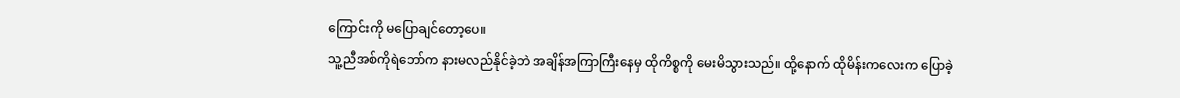ကြောင်းကို မပြောချင်တော့ပေ။
သူ့ညီအစ်ကိုရဲဘော်က နားမလည်နိုင်ခဲ့ဘဲ အချိန်အကြာကြီးနေမှ ထိုကိစ္စကို မေးမိသွားသည်။ ထို့နောက် ထိုမိန်းကလေးက ပြောခဲ့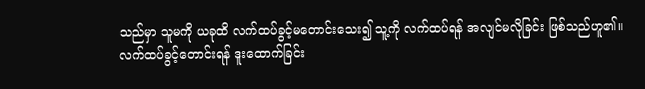သည်မှာ သူမကို ယခုထိ လက်ထပ်ခွင့်မတောင်းသေး၍ သူ့ကို လက်ထပ်ရန် အလျင်မလိုခြင်း ဖြစ်သည်ဟူ၏။
လက်ထပ်ခွင့်တောင်းရန် ဒူးထောက်ခြင်း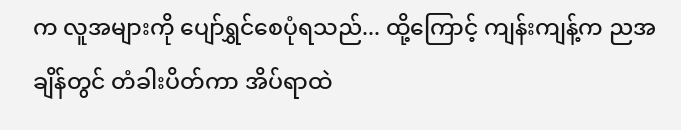က လူအများကို ပျော်ရွှင်စေပုံရသည်... ထို့ကြောင့် ကျန်းကျန့်က ညအချိန်တွင် တံခါးပိတ်ကာ အိပ်ရာထဲ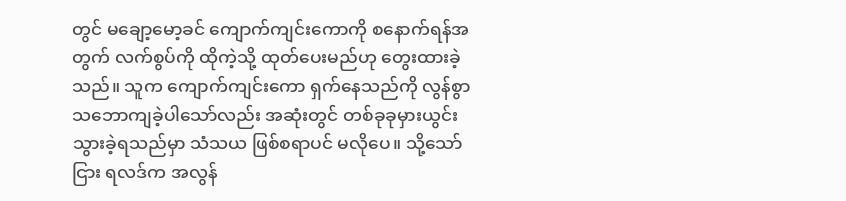တွင် မချော့မော့ခင် ကျောက်ကျင်းကောကို စနောက်ရန်အတွက် လက်စွပ်ကို ထိုကဲ့သို့ ထုတ်ပေးမည်ဟု တွေးထားခဲ့သည်။ သူက ကျောက်ကျင်းကော ရှက်နေသည်ကို လွန်စွာ သဘောကျခဲ့ပါသော်လည်း အဆုံးတွင် တစ်ခုခုမှားယွင်းသွားခဲ့ရသည်မှာ သံသယ ဖြစ်စရာပင် မလိုပေ။ သို့သော်ငြား ရလဒ်က အလွန်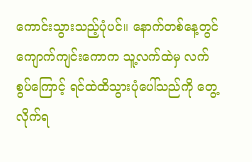ကောင်းသွားသည့်ပုံပင်။ နောက်တစ်နေ့တွင် ကျောက်ကျင်းကောက သူ့လက်ထဲမှ လက်စွပ်ကြောင့် ရင်ထဲထိသွားပုံပေါ်သည်ကို တွေ့လိုက်ရ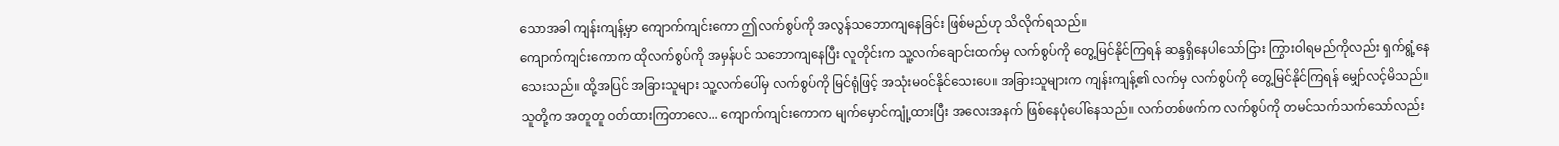သောအခါ ကျန်းကျန့်မှာ ကျောက်ကျင်းကော ဤလက်စွပ်ကို အလွန်သဘောကျနေခြင်း ဖြစ်မည်ဟု သိလိုက်ရသည်။
ကျောက်ကျင်းကောက ထိုလက်စွပ်ကို အမှန်ပင် သဘောကျနေပြီး လူတိုင်းက သူ့လက်ချောင်းထက်မှ လက်စွပ်ကို တွေ့မြင်နိုင်ကြရန် ဆန္ဒရှိနေပါသော်ငြား ကြွားဝါရမည်ကိုလည်း ရှက်ရွံ့နေသေးသည်။ ထို့အပြင် အခြားသူများ သူ့လက်ပေါ်မှ လက်စွပ်ကို မြင်ရုံဖြင့် အသုံးမဝင်နိုင်သေးပေ။ အခြားသူများက ကျန်းကျန့်၏ လက်မှ လက်စွပ်ကို တွေ့မြင်နိုင်ကြရန် မျှော်လင့်မိသည်။ သူတို့က အတူတူ ဝတ်ထားကြတာလေ... ကျောက်ကျင်းကောက မျက်မှောင်ကျုံ့ထားပြီး အလေးအနက် ဖြစ်နေပုံပေါ်နေသည်။ လက်တစ်ဖက်က လက်စွပ်ကို တမင်သက်သက်သော်လည်း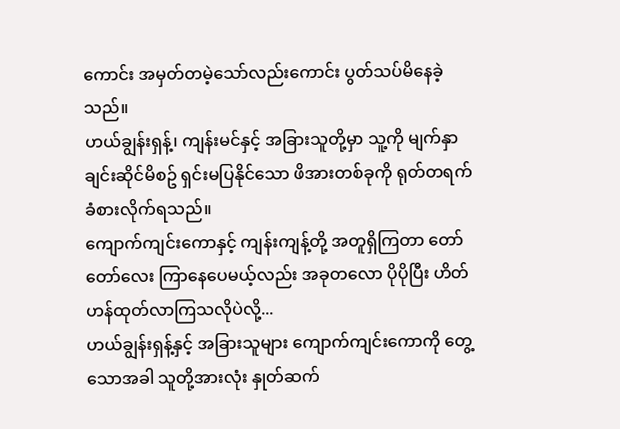ကောင်း အမှတ်တမဲ့သော်လည်းကောင်း ပွတ်သပ်မိနေခဲ့သည်။
ဟယ်ချွန်းရှန့်၊ ကျန်းမင်နှင့် အခြားသူတို့မှာ သူ့ကို မျက်နှာချင်းဆိုင်မိစဥ် ရှင်းမပြနိုင်သော ဖိအားတစ်ခုကို ရုတ်တရက် ခံစားလိုက်ရသည်။
ကျောက်ကျင်းကောနှင့် ကျန်းကျန့်တို့ အတူရှိကြတာ တော်တော်လေး ကြာနေပေမယ့်လည်း အခုတလော ပိုပိုပြီး ဟိတ်ဟန်ထုတ်လာကြသလိုပဲလို့...
ဟယ်ချွန်းရှန့်နှင့် အခြားသူများ ကျောက်ကျင်းကောကို တွေ့သောအခါ သူတို့အားလုံး နှုတ်ဆက်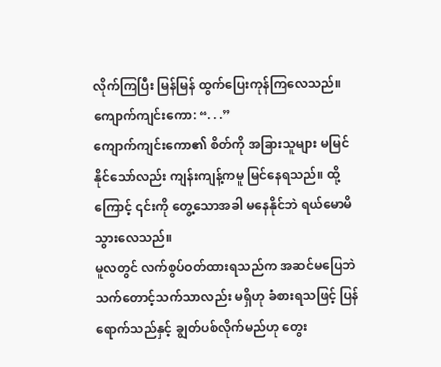လိုက်ကြပြီး မြန်မြန် ထွက်ပြေးကုန်ကြလေသည်။
ကျောက်ကျင်းကော: “. . .”
ကျောက်ကျင်းကော၏ စိတ်ကို အခြားသူများ မမြင်နိုင်သော်လည်း ကျန်းကျန့်ကမူ မြင်နေရသည်။ ထို့ကြောင့် ၎င်းကို တွေ့သောအခါ မနေနိုင်ဘဲ ရယ်မောမိသွားလေသည်။
မူလတွင် လက်စွပ်ဝတ်ထားရသည်က အဆင်မပြေဘဲ သက်တောင့်သက်သာလည်း မရှိဟု ခံစားရသဖြင့် ပြန်ရောက်သည်နှင့် ချွတ်ပစ်လိုက်မည်ဟု တွေး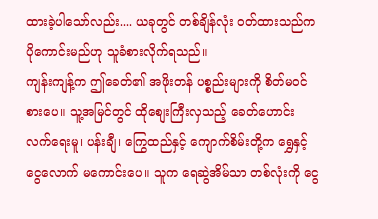ထားခဲ့ပါသော်လည်း.... ယခုတွင် တစ်ချိန်လုံး ဝတ်ထားသည်က ပိုကောင်းမည်ဟု သူခံစားလိုက်ရသည်။
ကျန်းကျန့်က ဤခေတ်၏ အဖိုးတန် ပစ္စည်းများကို စိတ်မဝင်စားပေ။ သူ့အမြင်တွင် ထိုစျေးကြီးလှသည့် ခေတ်ဟောင်း လက်ရေးမူ၊ ပန်းချီ၊ ကြွေထည်နှင့် ကျောက်စိမ်းတို့က ရွှေနှင့် ငွေလောက် မကောင်းပေ။ သူက ရေဆွဲအိမ်သာ တစ်လုံးကို ငွေ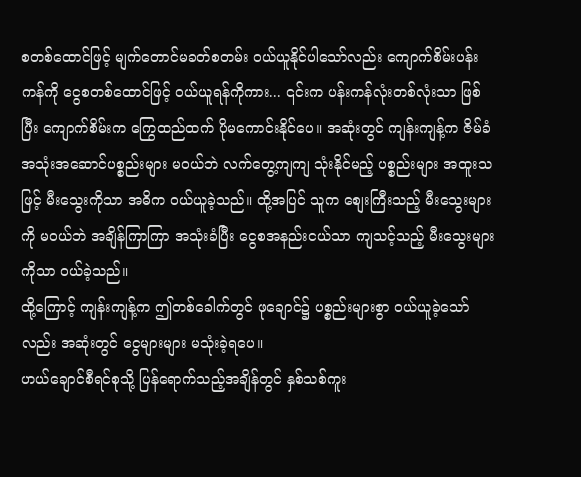စတစ်ထောင်ဖြင့် မျက်တောင်မခတ်စတမ်း ဝယ်ယူနိုင်ပါသော်လည်း ကျောက်စိမ်းပန်းကန်ကို ငွေစတစ်ထောင်ဖြင့် ဝယ်ယူရန်ကိုကား... ၎င်းက ပန်းကန်လုံးတစ်လုံးသာ ဖြစ်ပြီး ကျောက်စိမ်းက ကြွေထည်ထက် ပိုမကောင်းနိုင်ပေ။ အဆုံးတွင် ကျန်းကျန့်က ဇိမ်ခံအသုံးအဆောင်ပစ္စည်းများ မဝယ်ဘဲ လက်တွေ့ကျကျ သုံးနိုင်မည့် ပစ္စည်းများ အထူးသဖြင့် မီးသွေးကိုသာ အဓိက ဝယ်ယူခဲ့သည်။ ထို့အပြင် သူက စျေးကြီးသည့် မီးသွေးများကို မဝယ်ဘဲ အချိန်ကြာကြာ အသုံးခံပြီး ငွေစအနည်းငယ်သာ ကျသင့်သည့် မီးသွေးများကိုသာ ဝယ်ခဲ့သည်။
ထို့ကြောင့် ကျန်းကျန့်က ဤတစ်ခေါက်တွင် ဖုချောင်၌ ပစ္စည်းများစွာ ဝယ်ယူခဲ့သော်လည်း အဆုံးတွင် ငွေများများ မသုံးခဲ့ရပေ။
ဟယ်ချောင်စီရင်စုသို့ ပြန်ရောက်သည့်အချိန်တွင် နှစ်သစ်ကူး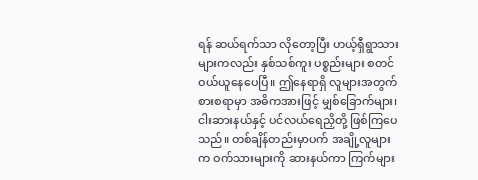ရန် ဆယ်ရက်သာ လိုတော့ပြီး ဟယ့်ရှီရွာသားများကလည်း နှစ်သစ်ကူး ပစ္စည်းများ စတင်ဝယ်ယူနေပေပြီ။ ဤနေရာရှိ လူများအတွက်စားစရာမှာ အဓိကအားဖြင့် မျှစ်ခြောက်များ၊ ငါးဆားနယ်နှင့် ပင်လယ်ရေညှိတို့ ဖြစ်ကြပေသည်။ တစ်ချိန်တည်းမှာပက် အချို့လူများက ဝက်သားများကို ဆားနယ်ကာ ကြက်များ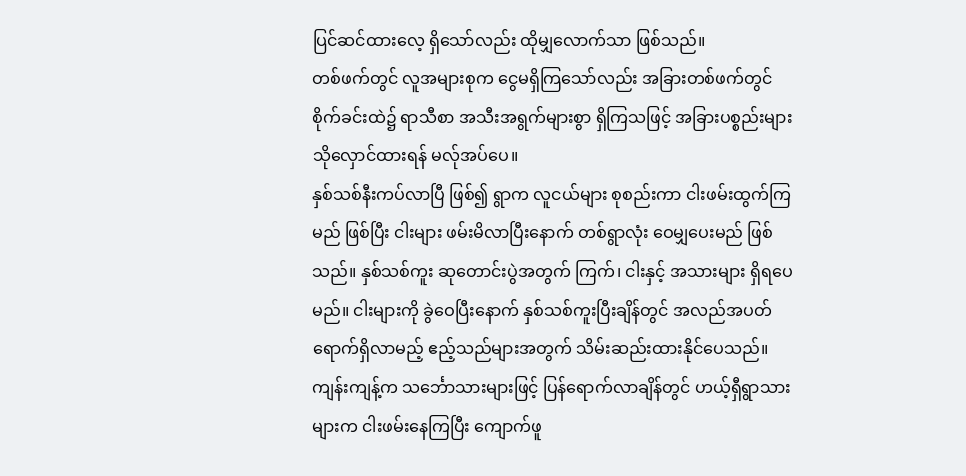ပြင်ဆင်ထားလေ့ ရှိသော်လည်း ထိုမျှလောက်သာ ဖြစ်သည်။
တစ်ဖက်တွင် လူအများစုက ငွေမရှိကြသော်လည်း အခြားတစ်ဖက်တွင် စိုက်ခင်းထဲ၌ ရာသီစာ အသီးအရွက်များစွာ ရှိကြသဖြင့် အခြားပစ္စည်းများ သိုလှောင်ထားရန် မလ်ုအပ်ပေ။
နှစ်သစ်နီးကပ်လာပြီ ဖြစ်၍ ရွာက လူငယ်များ စုစည်းကာ ငါးဖမ်းထွက်ကြမည် ဖြစ်ပြီး ငါးများ ဖမ်းမိလာပြီးနောက် တစ်ရွာလုံး ဝေမျှပေးမည် ဖြစ်သည်။ နှစ်သစ်ကူး ဆုတောင်းပွဲအတွက် ကြက်၊ ငါးနှင့် အသားများ ရှိရပေမည်။ ငါးများကို ခွဲဝေပြီးနောက် နှစ်သစ်ကူးပြီးချိန်တွင် အလည်အပတ်ရောက်ရှိလာမည့် ဧည့်သည်များအတွက် သိမ်းဆည်းထားနိုင်ပေသည်။
ကျန်းကျန့်က သင်္ဘောသားများဖြင့် ပြန်ရောက်လာချိန်တွင် ဟယ့်ရှီရွာသားများက ငါးဖမ်းနေကြပြီး ကျောက်ဖူ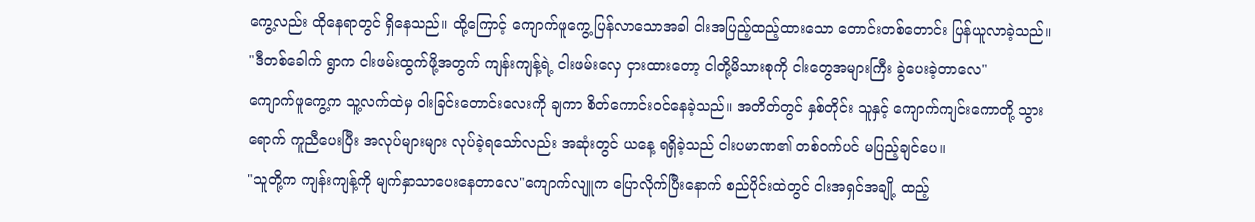ကွေ့လည်း ထိုနေရာတွင် ရှိနေသည်။ ထို့ကြောင့် ကျောက်ဖူကွေ့ ပြန်လာသောအခါ ငါးအပြည့်ထည့်ထားသော တောင်းတစ်တောင်း ပြန်ယူလာခဲ့သည်။
"ဒီတစ်ခေါက် ရွာက ငါးဖမ်းထွက်ဖို့အတွက် ကျန်းကျန့်ရဲ့ ငါးဖမ်းလှေ ငှားထားတော့ ငါတို့မိသားစုကို ငါးတွေအများကြီး ခွဲပေးခဲ့တာလေ"
ကျောက်ဖူကွေ့က သူ့လက်ထဲမှ ဝါးခြင်းတောင်းလေးကို ချကာ စိတ်ကောင်းဝင်နေခဲ့သည်။ အတိတ်တွင် နှစ်တိုင်း သူနှင့် ကျောက်ကျင်းကောတို့ သွားရောက် ကူညီပေးပြီး အလုပ်များများ လုပ်ခဲ့ရသော်လည်း အဆုံးတွင် ယနေ့ ရရှိခဲ့သည် ငါးပမာဏ၏ တစ်ဝက်ပင် မပြည့်ချင်ပေ။
"သူတို့က ကျန်းကျန့်ကို မျက်နှာသာပေးနေတာလေ"ကျောက်လျူက ပြောလိုက်ပြီးနောက် စည်ပိုင်းထဲတွင် ငါးအရှင်အချို့ ထည့်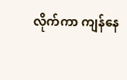လိုက်ကာ ကျန်နေ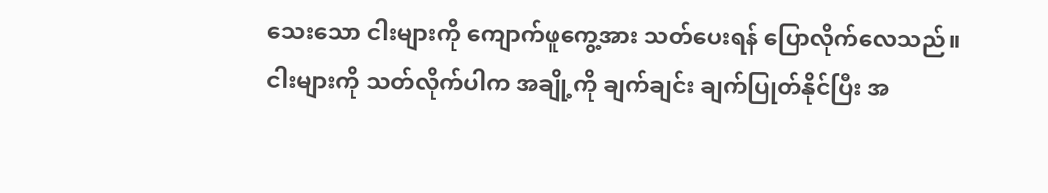သေးသော ငါးများကို ကျောက်ဖူကွေ့အား သတ်ပေးရန် ပြောလိုက်လေသည်။
ငါးများကို သတ်လိုက်ပါက အချို့ကို ချက်ချင်း ချက်ပြုတ်နိုင်ပြီး အ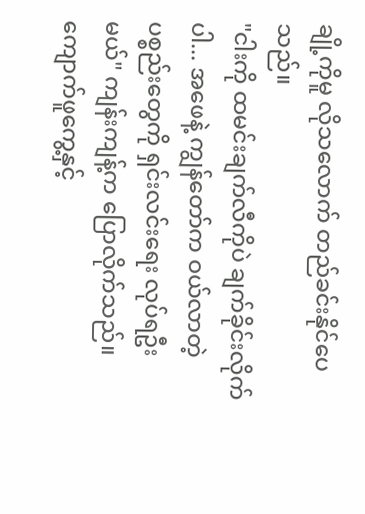ချို့ကိုမူ လိုသလောက် တည်ခင်းနိုင်ပေသည်။
"ငါးကို ထမင်းချက်လီကိုပဲ ချက်ခိုင်းလိုက်ပါ... အဖေနဲ့ ကျွန်တော်က ဝယ်လာတဲ့ ပစ္စည်းတွေကို ရှင်းလင်းရေး လုပ်ရဦးမယ်" ကျန်းကျန့်က ပြောလိုက်သည်။
ကျောက်ဖူကွေ့နှင့်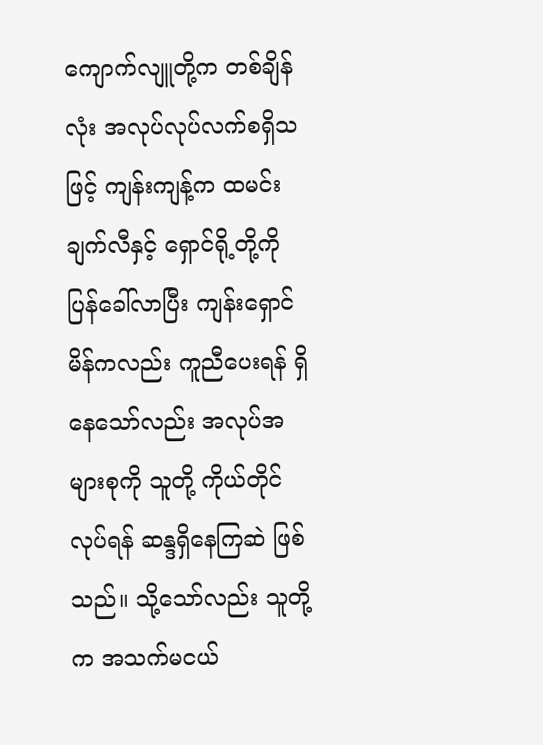ကျောက်လျူတို့က တစ်ချိန်လုံး အလုပ်လုပ်လက်စရှိသဖြင့် ကျန်းကျန့်က ထမင်းချက်လီနှင့် ရှောင်ရို့တို့ကို ပြန်ခေါ်လာပြီး ကျန်းရှောင်မိန်ကလည်း ကူညီပေးရန် ရှိနေသော်လည်း အလုပ်အများစုကို သူတို့ ကိုယ်တိုင်လုပ်ရန် ဆန္ဒရှိနေကြဆဲ ဖြစ်သည်။ သို့သော်လည်း သူတို့က အသက်မငယ်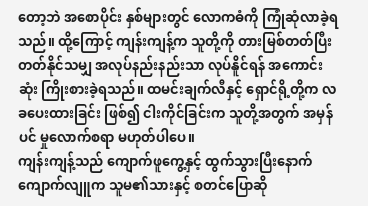တော့ဘဲ အစောပိုင်း နှစ်များတွင် လောကဓံကို ကြုံဆုံလာခဲ့ရသည်။ ထို့ကြောင့် ကျန်းကျန့်က သူတို့ကို တားမြစ်တတ်ပြီး တတ်နိုင်သမျှ အလုပ်နည်းနည်းသာ လုပ်နိူင်ရန် အကောင်းဆုံး ကြိုးစားခဲ့ရသည်။ ထမင်းချက်လီနှင့် ရှောင်ရို့တို့က လခပေးထားခြင်း ဖြစ်၍ ငါးကိုင်ခြင်းက သူတို့အတွက် အမှန်ပင် မှုလောက်စရာ မဟုတ်ပါပေ။
ကျန်းကျန့်သည် ကျောက်ဖူကွေ့နှင့် ထွက်သွားပြီးနောက် ကျောက်လျူက သူမ၏သားနှင့် စတင်ပြောဆို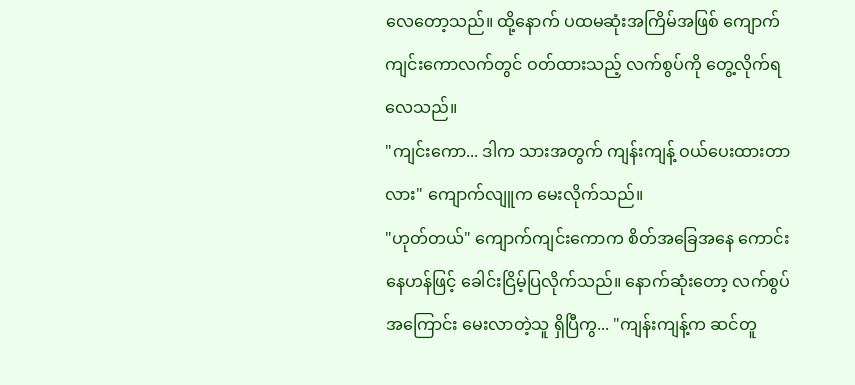လေတော့သည်။ ထို့နောက် ပထမဆုံးအကြိမ်အဖြစ် ကျောက်ကျင်းကောလက်တွင် ဝတ်ထားသည့် လက်စွပ်ကို တွေ့လိုက်ရလေသည်။
"ကျင်းကော... ဒါက သားအတွက် ကျန်းကျန့် ဝယ်ပေးထားတာလား" ကျောက်လျူက မေးလိုက်သည်။
"ဟုတ်တယ်" ကျောက်ကျင်းကောက စိတ်အခြေအနေ ကောင်းနေဟန်ဖြင့် ခေါင်းငြိမ့်ပြလိုက်သည်။ နောက်ဆုံးတော့ လက်စွပ်အကြောင်း မေးလာတဲ့သူ ရှိပြီကွ... "ကျန်းကျန့်က ဆင်တူ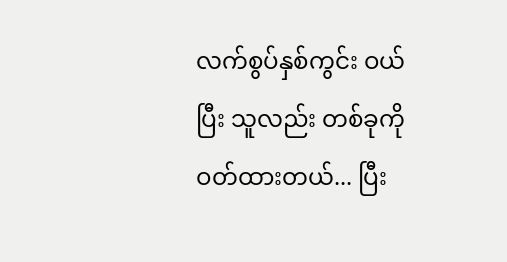လက်စွပ်နှစ်ကွင်း ဝယ်ပြီး သူလည်း တစ်ခုကို ဝတ်ထားတယ်... ပြီး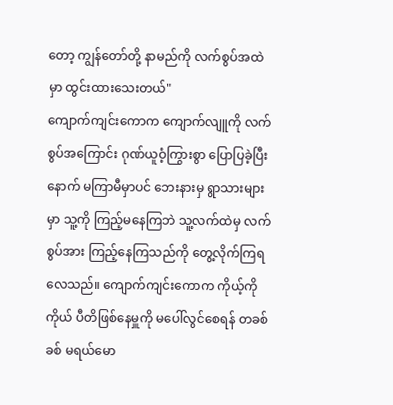တော့ ကျွန်တော်တို့ နာမည်ကို လက်စွပ်အထဲမှာ ထွင်းထားသေးတယ်"
ကျောက်ကျင်းကောက ကျောက်လျူကို လက်စွပ်အကြောင်း ဂုဏ်ယူဝံ့ကြွားစွာ ပြောပြခဲ့ပြီးနောက် မကြာမီမှာပင် ဘေးနားမှ ရွာသားများမှာ သူ့ကို ကြည့်မနေကြဘဲ သူ့လက်ထဲမှ လက်စွပ်အား ကြည့်နေကြသည်ကို တွေ့လိုက်ကြရလေသည်။ ကျောက်ကျင်းကောက ကိုယ့်ကိုကိုယ် ပီတိဖြစ်နေမှူကို မပေါ်လွင်စေရန် တခစ်ခစ် မရယ်မော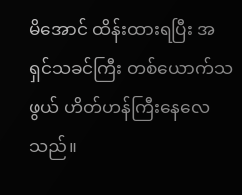မိအောင် ထိန်းထားရပြီး အရှင်သခင်ကြီး တစ်ယောက်သဖွယ် ဟိတ်ဟန်ကြီးနေလေသည်။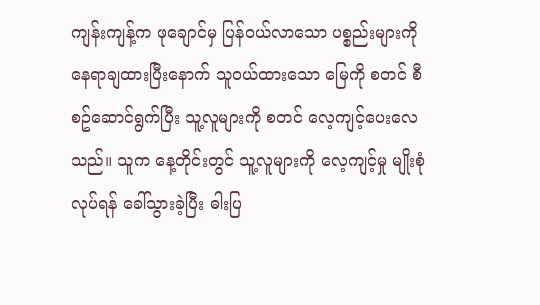ကျန်းကျန့်က ဖုချောင်မှ ပြန်ဝယ်လာသော ပစ္စည်းများကို နေရာချထားပြီးနောက် သူဝယ်ထားသော မြေကို စတင် စီစဥ်ဆောင်ရွက်ပြီး သူ့လူများကို စတင် လေ့ကျင့်ပေးလေသည်။ သူက နေ့တိုင်းတွင် သူ့လူများကို လေ့ကျင့်မှု မျိုးစုံ လုပ်ရန် ခေါ်သွားခဲ့ပြီး ဓါးပြ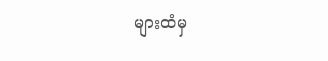များထံမှ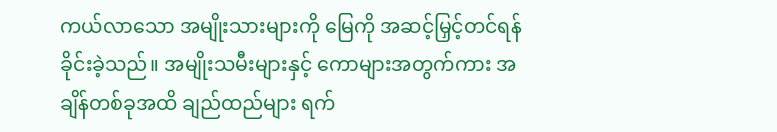ကယ်လာသော အမျိုးသားများကို မြေကို အဆင့်မြှင့်တင်ရန် ခိုင်းခဲ့သည်။ အမျိုးသမီးများနှင့် ကောများအတွက်ကား အချိန်တစ်ခုအထိ ချည်ထည်များ ရက်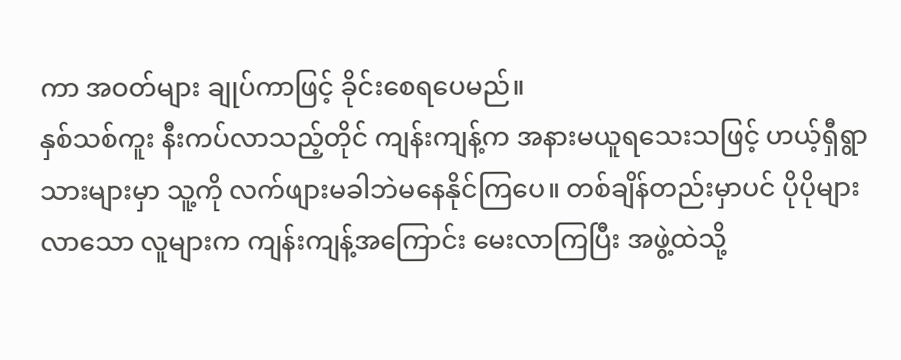ကာ အဝတ်များ ချုပ်ကာဖြင့် ခိုင်းစေရပေမည်။
နှစ်သစ်ကူး နီးကပ်လာသည့်တိုင် ကျန်းကျန့်က အနားမယူရသေးသဖြင့် ဟယ့်ရှီရွာသားများမှာ သူ့ကို လက်ဖျားမခါဘဲမနေနိုင်ကြပေ။ တစ်ချိန်တည်းမှာပင် ပိုပိုများလာသော လူများက ကျန်းကျန့်အကြောင်း မေးလာကြပြီး အဖွဲ့ထဲသို့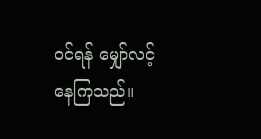ဝင်ရန် မျှော်လင့်နေကြသည်။